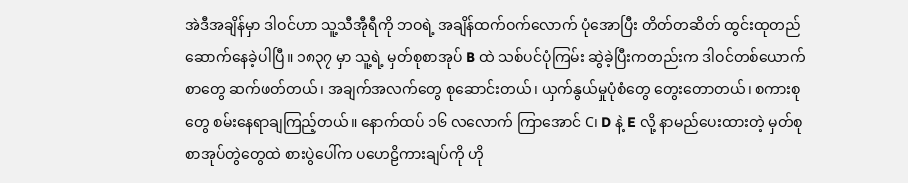အဲဒီအချိန်မှာ ဒါဝင်ဟာ သူ့သီအီုရီကို ဘဝရဲ့ အချိန်ထက်ဝက်လောက် ပုံအောပြီး တိတ်တဆိတ် ထွင်းထုတည်ဆောက်နေခဲ့ပါပြီ။ ၁၈၃၇ မှာ သူ့ရဲ့ မှတ်စုစာအုပ် B ထဲ သစ်ပင်ပုံကြမ်း ဆွဲခဲ့ပြီးကတည်းက ဒါဝင်တစ်ယောက် စာတွေ ဆက်ဖတ်တယ်၊ အချက်အလက်တွေ စုဆောင်းတယ်၊ ယှက်နွယ်မှုပုံစံတွေ တွေးတောတယ်၊ စကားစုတွေ စမ်းနေရာချကြည့်တယ်။ နောက်ထပ် ၁၆ လလောက် ကြာအောင် C၊ D နဲ့ E လို့ နာမည်ပေးထားတဲ့ မှတ်စုစာအုပ်တွဲတွေထဲ စားပွဲပေါ်က ပဟေဠိကားချပ်ကို ဟို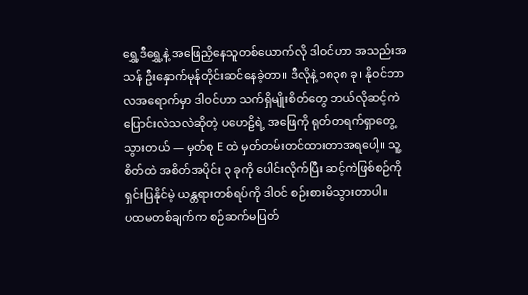ရွှေ့ဒီရွှေ့နဲ့ အဖြေညှိနေသူတစ်ယောက်လို ဒါဝင်ဟာ အသည်းအသန် ဦးနှောက်မုန်တိုင်းဆင်နေခဲ့တာ။ ဒီလိုနဲ့ ၁၈၃၈ ခု၊ နိုဝင်ဘာလအရောက်မှာ ဒါဝင်ဟာ သက်ရှိမျိုးစိတ်တွေ ဘယ်လိုဆင့်ကဲပြောင်းလဲသလဲဆိုတဲ့ ပဟေဠိရဲ့ အဖြေကို ရုတ်တရက်ရှာတွေ့သွားတယ် — မှတ်စု E ထဲ မှတ်တမ်းတင်ထားတာအရပေါ့။ သူ့စိတ်ထဲ အစိတ်အပိုင်း ၃ ခုကို ပေါင်းလိုက်ပြီး ဆင့်ကဲဖြစ်စဉ်ကို ရှင်းပြနိုင်မဲ့ ယန္တရားတစ်ရပ်ကို ဒါဝင် စဉ်းစားမိသွားတာပါ။
ပထမတစ်ချက်က စဉ်ဆက်မပြတ်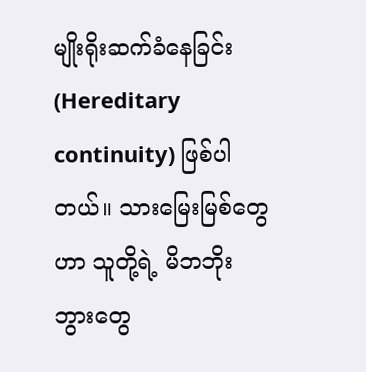မျိုးရိုးဆက်ခံနေခြင်း (Hereditary continuity) ဖြစ်ပါတယ်။ သားမြေးမြစ်တွေဟာ သူတို့ရဲ့ မိဘဘိုးဘွားတွေ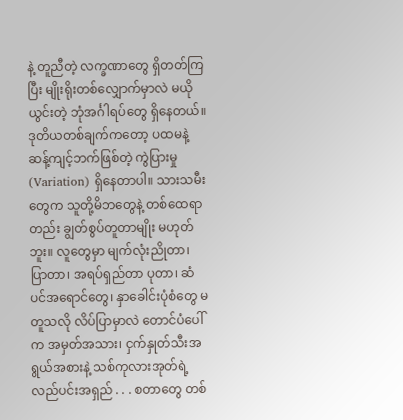နဲ့ တူညီတဲ့ လက္ခဏာတွေ ရှိတတ်ကြပြီး မျိုးရိုးတစ်လျှောက်မှာလဲ မယိုယွင်းတဲ့ ဘုံအင်္ဂါရပ်တွေ ရှိနေတယ်။ ဒုတိယတစ်ချက်ကတော့ ပထမနဲ့ ဆန့်ကျင့်ဘက်ဖြစ်တဲ့ ကွဲပြားမှု (Variation) ရှိနေတာပါ။ သားသမီးတွေက သူတို့မိဘတွေနဲ့ တစ်ထေရာတည်း ချွတ်စွပ်တူတာမျိုး မဟုတ်ဘူး။ လူတွေမှာ မျက်လုံးညိုတာ၊ ပြာတာ၊ အရပ်ရှည်တာ ပုတာ၊ ဆံပင်အရောင်တွေ၊ နှာခေါင်းပုံစံတွေ မတူသလို လိပ်ပြာမှာလဲ တောင်ပံပေါ်က အမှတ်အသား၊ ငှက်နှုတ်သီးအရွယ်အစားနဲ့ သစ်ကုလားအုတ်ရဲ့ လည်ပင်းအရှည် . . . စတာတွေ တစ်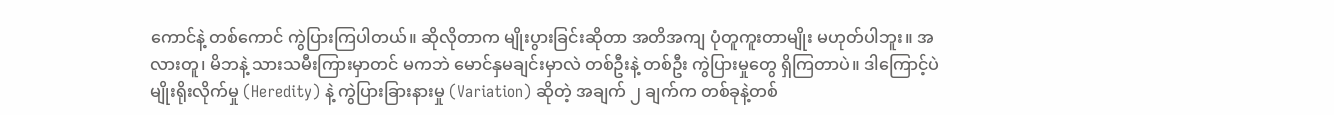ကောင်နဲ့ တစ်ကောင် ကွဲပြားကြပါတယ်။ ဆိုလိုတာက မျိုးပွားခြင်းဆိုတာ အတိအကျ ပုံတူကူးတာမျိုး မဟုတ်ပါဘူး။ အလားတူ၊ မိဘနဲ့ သားသမီးကြားမှာတင် မကဘဲ မောင်နှမချင်းမှာလဲ တစ်ဦးနဲ့ တစ်ဦး ကွဲပြားမှုတွေ ရှိကြတာပဲ။ ဒါကြောင့်ပဲ မျိုးရိုးလိုက်မှု (Heredity) နဲ့ ကွဲပြားခြားနားမှု (Variation) ဆိုတဲ့ အချက် ၂ ချက်က တစ်ခုနဲ့တစ်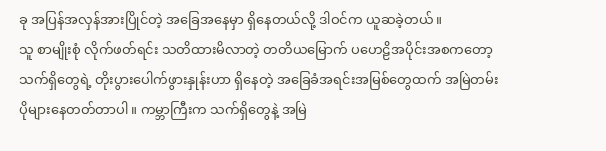ခု အပြန်အလှန်အားပြိုင်တဲ့ အခြေအနေမှာ ရှိနေတယ်လို့ ဒါဝင်က ယူဆခဲ့တယ်။
သူ စာမျိုးစုံ လိုက်ဖတ်ရင်း သတိထားမိလာတဲ့ တတိယမြောက် ပဟေဠိအပိုင်းအစကတော့ သက်ရှိတွေရဲ့ တိုးပွားပေါက်ဖွားနှုန်းဟာ ရှိနေတဲ့ အခြေခံအရင်းအမြစ်တွေထက် အမြဲတမ်း ပိုများနေတတ်တာပါ။ ကမ္ဘာကြီးက သက်ရှိတွေနဲ့ အမြဲ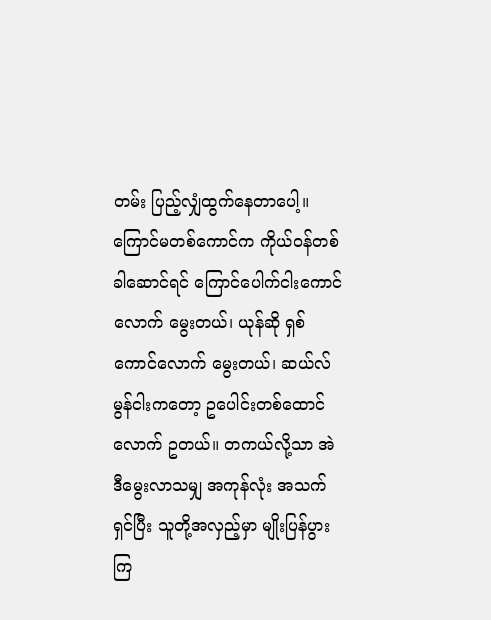တမ်း ပြည့်လျှံထွက်နေတာပေါ့။ ကြောင်မတစ်ကောင်က ကိုယ်ဝန်တစ်ခါဆောင်ရင် ကြောင်ပေါက်ငါးကောင်လောက် မွေးတယ်၊ ယုန်ဆို ရှစ်ကောင်လောက် မွေးတယ်၊ ဆယ်လ်မွန်ငါးကတော့ ဥပေါင်းတစ်ထောင်လောက် ဥတယ်။ တကယ်လို့သာ အဲဒီမွေးလာသမျှ အကုန်လုံး အသက်ရှင်ပြီး သူတို့အလှည့်မှာ မျိုးပြန်ပွားကြ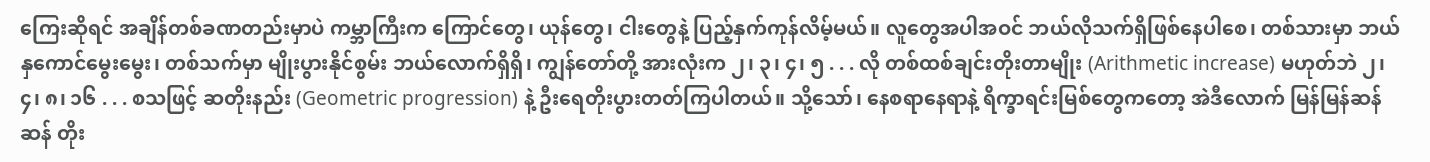ကြေးဆိုရင် အချိန်တစ်ခဏတည်းမှာပဲ ကမ္ဘာကြီးက ကြောင်တွေ၊ ယုန်တွေ၊ ငါးတွေနဲ့ ပြည့်နှက်ကုန်လိမ့်မယ်။ လူတွေအပါအဝင် ဘယ်လိုသက်ရှိဖြစ်နေပါစေ၊ တစ်သားမှာ ဘယ်နှကောင်မွေးမွေး၊ တစ်သက်မှာ မျိုးပွားနိုင်စွမ်း ဘယ်လောက်ရှိရှိ၊ ကျွန်တော်တို့ အားလုံးက ၂၊ ၃၊ ၄၊ ၅ . . . လို တစ်ထစ်ချင်းတိုးတာမျိုး (Arithmetic increase) မဟုတ်ဘဲ ၂၊ ၄၊ ၈၊ ၁၆ . . . စသဖြင့် ဆတိုးနည်း (Geometric progression) နဲ့ ဦးရေတိုးပွားတတ်ကြပါတယ်။ သို့သော်၊ နေစရာနေရာနဲ့ ရိက္ခာရင်းမြစ်တွေကတော့ အဲဒီလောက် မြန်မြန်ဆန်ဆန် တိုး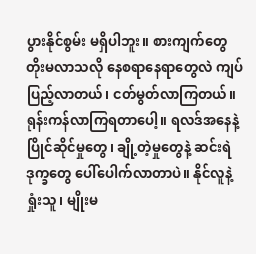ပွားနိုင်စွမ်း မရှိပါဘူး။ စားကျက်တွေ တိုးမလာသလို နေစရာနေရာတွေလဲ ကျပ်ပြည့်လာတယ်၊ ငတ်မွတ်လာကြတယ်။ ရုန်းကန်လာကြရတာပေါ့။ ရလဒ်အနေနဲ့ ပြိုင်ဆိုင်မှုတွေ၊ ချို့တဲ့မှုတွေနဲ့ ဆင်းရဲဒုက္ခတွေ ပေါ်ပေါက်လာတာပဲ။ နိုင်လူနဲ့ ရှုံးသူ၊ မျိုးမ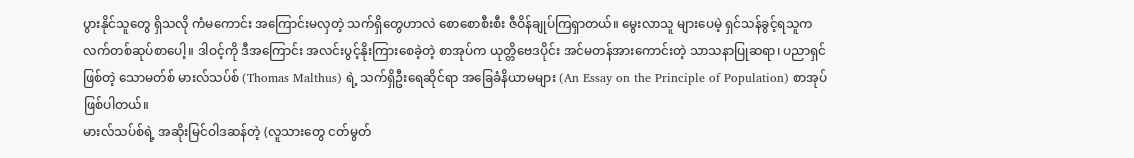ပွားနိုင်သူတွေ ရှိသလို ကံမကောင်း အကြောင်းမလှတဲ့ သက်ရှိတွေဟာလဲ စောစောစီးစီး ဇီဝိန်ချုပ်ကြရှာတယ်။ မွေးလာသူ များပေမဲ့ ရှင်သန်ခွင့်ရသူက လက်တစ်ဆုပ်စာပေါ့။ ဒါဝင့်ကို ဒီအကြောင်း အလင်းပွင့်နိုးကြားစေခဲ့တဲ့ စာအုပ်က ယုတ္တိဗေဒပိုင်း အင်မတန်အားကောင်းတဲ့ သာသနာပြုဆရာ၊ ပညာရှင်ဖြစ်တဲ့ သောမတ်စ် မားလ်သပ်စ် (Thomas Malthus) ရဲ့ သက်ရှိဦးရေဆိုင်ရာ အခြေခံနိယာမများ (An Essay on the Principle of Population) စာအုပ် ဖြစ်ပါတယ်။
မားလ်သပ်စ်ရဲ့ အဆိုးမြင်ဝါဒဆန်တဲ့ (လူသားတွေ ငတ်မွတ်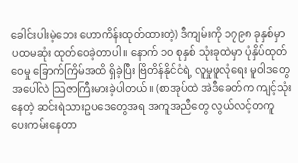ခေါင်းပါးမဲ့ဘေး ဟောကိန်းထုတ်ထားတဲ့) ဒီကျမ်းကို ၁၇၉၈ ခုနှစ်မှာ ပထမဆုံး ထုတ်ဝေခဲ့တာပါ။ နောက် ၁၀ စုနှစ် သုံးခုထဲမှာ ပုံနှိပ်ထုတ်ဝေမှု ခြောက်ကြိမ်အထိ ရှိခဲ့ပြီး ဗြိတိန်နိုင်ငံရဲ့ လူမှုဖူလုံရေး မူဝါဒတွေအပေါ်လဲ သြဇာကြီးမားခဲ့ပါတယ်။ (စာအုပ်ထဲ အဲဒီခေတ်က ကျင့်သုံးနေတဲ့ ဆင်းရဲသားဥပဒေတွေအရ အကူအညီတွေ လွယ်လင့်တကူ ပေးကမ်းနေတာ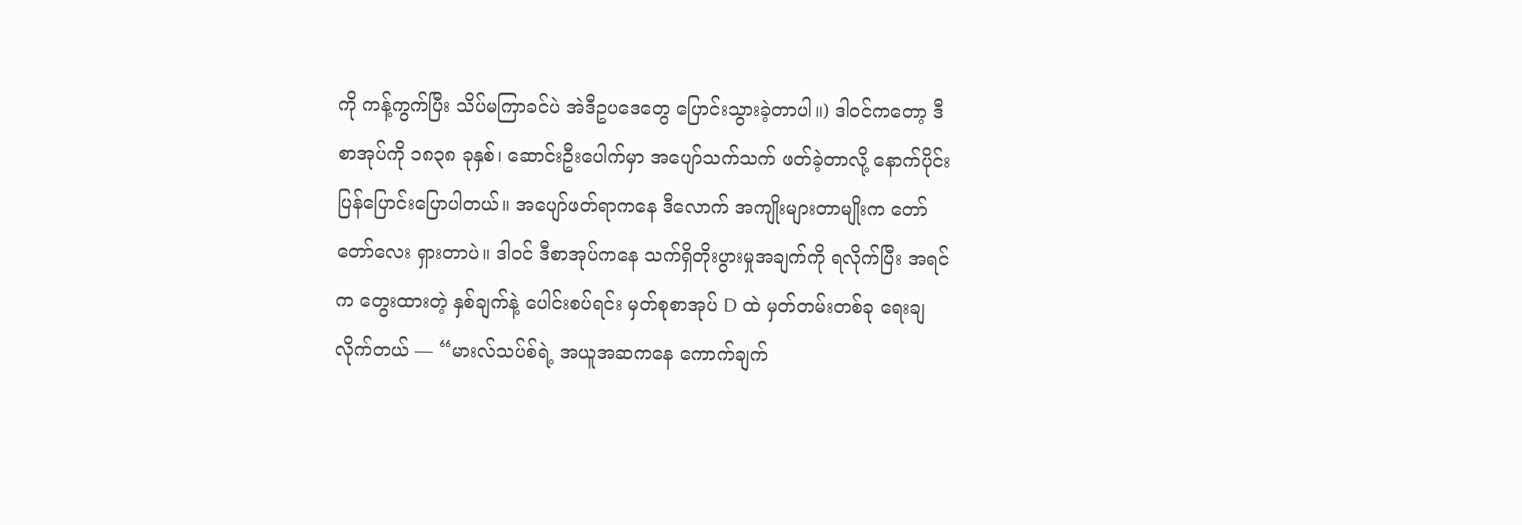ကို ကန့်ကွက်ပြီး သိပ်မကြာခင်ပဲ အဲဒီဥပဒေတွေ ပြောင်းသွားခဲ့တာပါ။) ဒါဝင်ကတော့ ဒီစာအုပ်ကို ၁၈၃၈ ခုနှစ်၊ ဆောင်းဦးပေါက်မှာ အပျော်သက်သက် ဖတ်ခဲ့တာလို့ နောက်ပိုင်း ပြန်ပြောင်းပြောပါတယ်။ အပျော်ဖတ်ရာကနေ ဒီလောက် အကျိုးများတာမျိုးက တော်တော်လေး ရှားတာပဲ။ ဒါဝင် ဒီစာအုပ်ကနေ သက်ရှိတိုးပွားမှုအချက်ကို ရလိုက်ပြီး အရင်က တွေးထားတဲ့ နှစ်ချက်နဲ့ ပေါင်းစပ်ရင်း မှတ်စုစာအုပ် D ထဲ မှတ်တမ်းတစ်ခု ရေးချလိုက်တယ် — “မားလ်သပ်စ်ရဲ့ အယူအဆကနေ ကောက်ချက်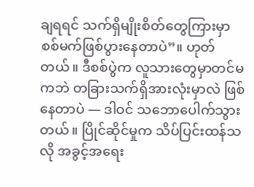ချရရင် သက်ရှိမျိုးစိတ်တွေကြားမှာ စစ်မက်ဖြစ်ပွားနေတာပဲ”။ ဟုတ်တယ်။ ဒီစစ်ပွဲက လူသားတွေမှာတင်မကဘဲ တခြားသက်ရှိအားလုံးမှာလဲ ဖြစ်နေတာပဲ — ဒါဝင် သဘောပေါက်သွားတယ်။ ပြိုင်ဆိုင်မှုက သိပ်ပြင်းထန်သလို အခွင့်အရေး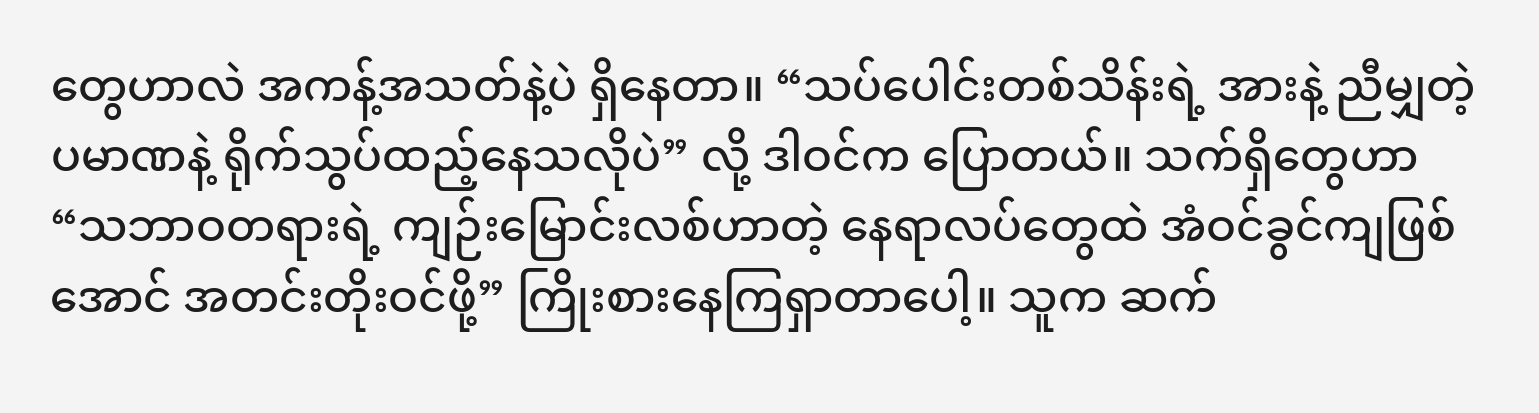တွေဟာလဲ အကန့်အသတ်နဲ့ပဲ ရှိနေတာ။ “သပ်ပေါင်းတစ်သိန်းရဲ့ အားနဲ့ ညီမျှတဲ့ ပမာဏနဲ့ ရိုက်သွပ်ထည့်နေသလိုပဲ” လို့ ဒါဝင်က ပြောတယ်။ သက်ရှိတွေဟာ “သဘာဝတရားရဲ့ ကျဉ်းမြောင်းလစ်ဟာတဲ့ နေရာလပ်တွေထဲ အံဝင်ခွင်ကျဖြစ်အောင် အတင်းတိုးဝင်ဖို့” ကြိုးစားနေကြရှာတာပေါ့။ သူက ဆက်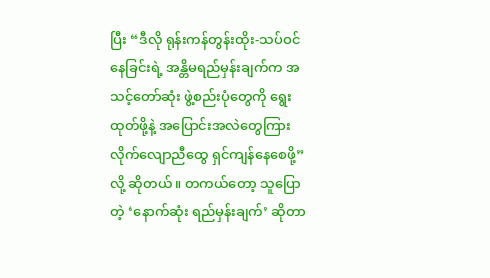ပြီး “ဒီလို ရုန်းကန်တွန်းထိုး-သပ်ဝင်နေခြင်းရဲ့ အန္တိမရည်မှန်းချက်က အသင့်တော်ဆုံး ဖွဲ့စည်းပုံတွေကို ရွေးထုတ်ဖို့နဲ့ အပြောင်းအလဲတွေကြား လိုက်လျောညီထွေ ရှင်ကျန်နေစေဖို့” လို့ ဆိုတယ်။ တကယ်တော့ သူပြောတဲ့ ‘နောက်ဆုံး ရည်မှန်းချက်’ ဆိုတာ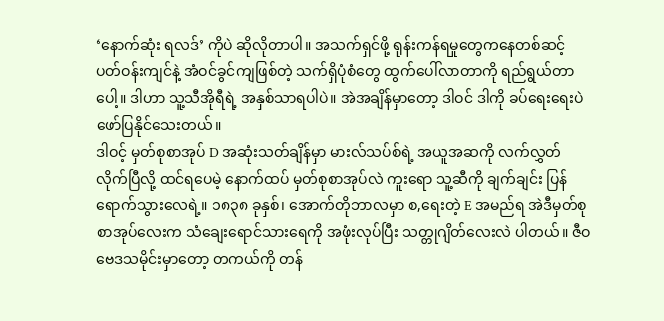‘နောက်ဆုံး ရလဒ်’ ကိုပဲ ဆိုလိုတာပါ။ အသက်ရှင်ဖို့ ရုန်းကန်ရမှုတွေကနေတစ်ဆင့် ပတ်ဝန်းကျင်နဲ့ အံဝင်ခွင်ကျဖြစ်တဲ့ သက်ရှိပုံစံတွေ ထွက်ပေါ်လာတာကို ရည်ရွယ်တာပေါ့။ ဒါဟာ သူ့သီအိုရီရဲ့ အနှစ်သာရပါပဲ။ အဲအချိန်မှာတော့ ဒါဝင် ဒါကို ခပ်ရေးရေးပဲ ဖော်ပြနိုင်သေးတယ်။
ဒါဝင့် မှတ်စုစာအုပ် D အဆုံးသတ်ချိန်မှာ မားလ်သပ်စ်ရဲ့ အယူအဆကို လက်လွှတ်လိုက်ပြီလို့ ထင်ရပေမဲ့ နောက်ထပ် မှတ်စုစာအုပ်လဲ ကူးရော သူ့ဆီကို ချက်ချင်း ပြန်ရောက်သွားလေရဲ့။ ၁၈၃၈ ခုနှစ်၊ အောက်တိုဘာလမှာ စ,ရေးတဲ့ E အမည်ရ အဲဒီမှတ်စုစာအုပ်လေးက သံချေးရောင်သားရေကို အဖုံးလုပ်ပြီး သတ္တုဂျိတ်လေးလဲ ပါတယ်။ ဇီဝဗေဒသမိုင်းမှာတော့ တကယ်ကို တန်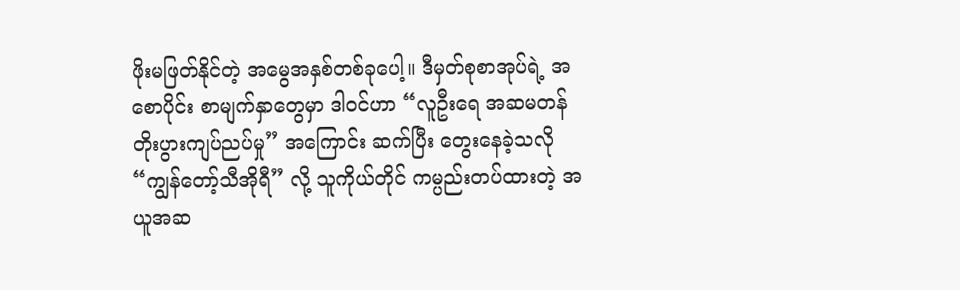ဖိုးမဖြတ်နိုင်တဲ့ အမွေအနှစ်တစ်ခုပေါ့။ ဒီမှတ်စုစာအုပ်ရဲ့ အစောပိုင်း စာမျက်နှာတွေမှာ ဒါဝင်ဟာ “လူဦးရေ အဆမတန် တိုးပွားကျပ်ညပ်မှု” အကြောင်း ဆက်ပြီး တွေးနေခဲ့သလို “ကျွန်တော့်သီအိုရီ” လို့ သူကိုယ်တိုင် ကမ္ပည်းတပ်ထားတဲ့ အယူအဆ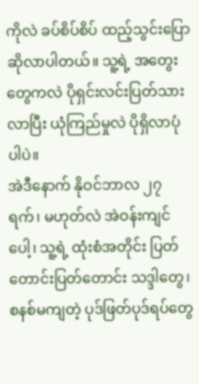ကိုလဲ ခပ်စိပ်စိပ် ထည့်သွင်းပြောဆိုလာပါတယ်။ သူ့ရဲ့ အတွေးတွေကလဲ ပိုရှင်းလင်းပြတ်သားလာပြီး ယုံကြည်မှုလဲ ပိုရှိလာပုံပါပဲ။
အဲဒီနောက် နိုဝင်ဘာလ ၂၇ ရက်၊ မဟုတ်လဲ အဲဝန်းကျင်ပေါ့၊ သူ့ရဲ့ ထုံးစံအတိုင်း ပြတ်တောင်းပြတ်တောင်း သဒ္ဒါတွေ၊ စနစ်မကျတဲ့ ပုဒ်ဖြတ်ပုဒ်ရပ်တွေ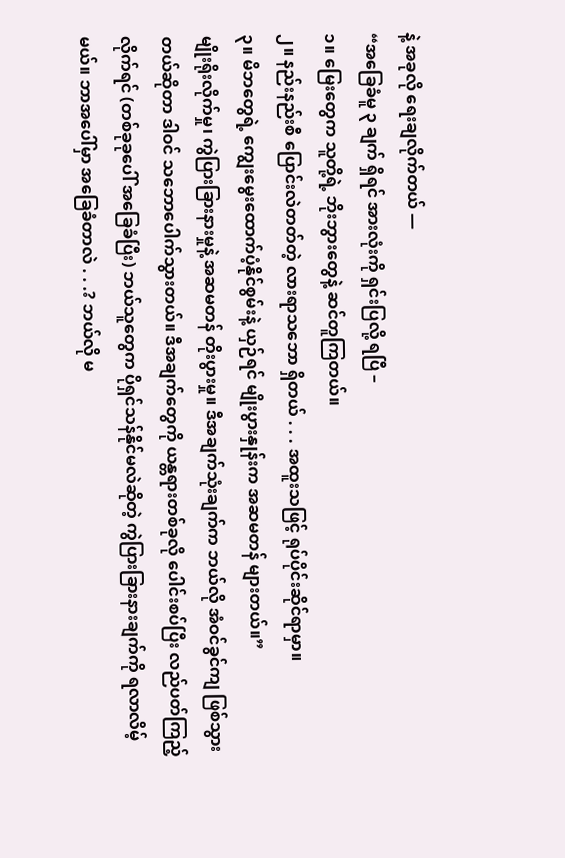နဲ့ အခုလို ရေးချလိုက်တယ် —
“အခြေခံမူ ၃ ချက် ရှိရင် အားလုံးကို ရှင်းပြလို့ ရပြီ –
၁။ မြေးတွေက သူတို့ရဲ့ ဘိုးဘွားတွေနဲ့ ဆင်တူကြတယ်။
၂။ နည်းနည်းစီ ပြောင်းလဲတတ်တဲ့ လားရာသဘော ရှိတယ် . . . အထူးသဖြင့် ရုပ်ပိုင်းဆိုင်ရာမှာ။
၃။ မိဘတွေရဲ့ ကျွေးမွေးထောက်ပံ့နိုင်စွမ်းနဲ့ ယှဉ်ရင် မျိုးပွားနှုန်းက အဆမတန် များတယ်။”
မျိုးရိုးလိုက်မှု၊ ကွဲပြားခြားနားမှုနဲ့ အဆမတန် တိုးပွားမှု။ ဒီအချက်သုံးချက်က ဘယ်လို အံဝင်ခွင်ကျ ဖြစ်သွားတယ်ဆိုတာ ဒါဝင် သဘောပေါက်သွားတယ်။ ဒီအချက်တွေကို ယန္တရားတစ်ခုလို ပေါင်းစပ်ပြီး လည်ပတ်ကြည့်လိုက်ရင် (တစ်ခုခုပေါ် အခြေခံပြီး) ဘယ်သူတွေက ပိုရှင်သန်နိုင်မလဲဆိုတဲ့ ကွဲပြားခြားနားချက်ကို ရလာလိမ့်မယ်။ ဘာအပေါ်မှာ အခြေခံတာလဲ . . .? ဘယ်လို မ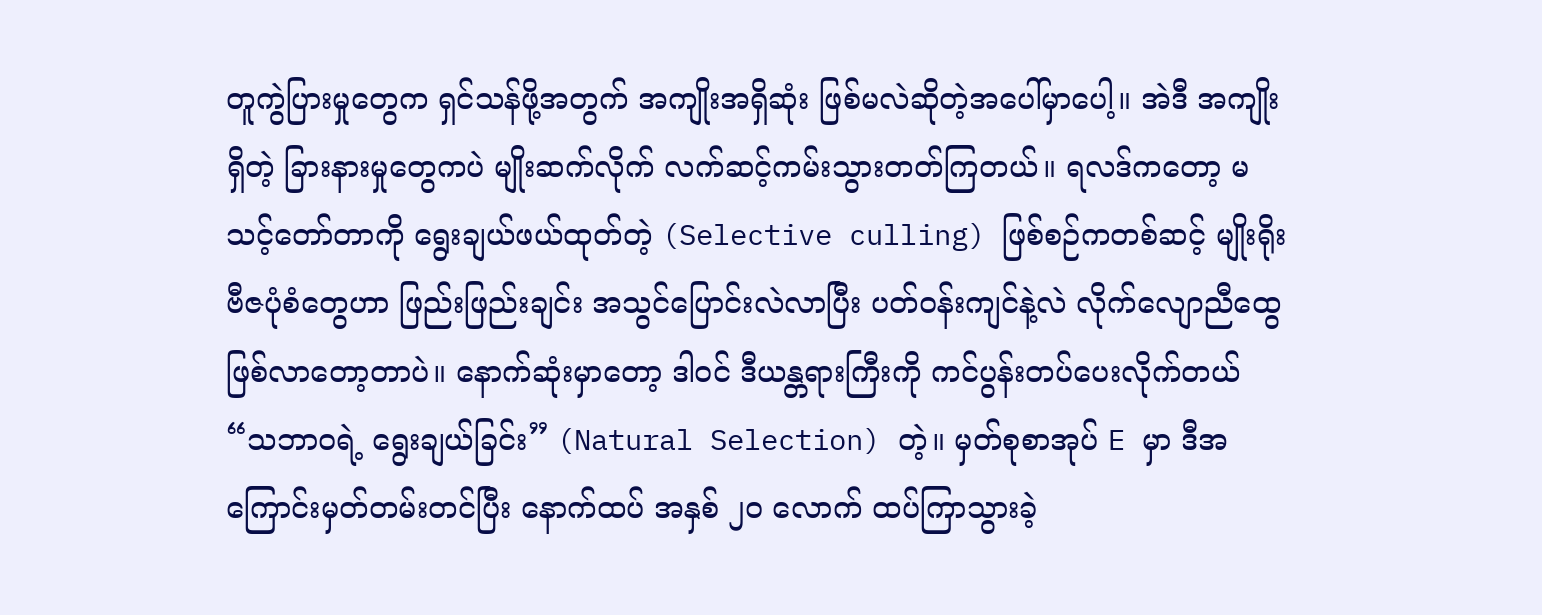တူကွဲပြားမှုတွေက ရှင်သန်ဖို့အတွက် အကျိုးအရှိဆုံး ဖြစ်မလဲဆိုတဲ့အပေါ်မှာပေါ့။ အဲဒီ အကျိုးရှိတဲ့ ခြားနားမှုတွေကပဲ မျိုးဆက်လိုက် လက်ဆင့်ကမ်းသွားတတ်ကြတယ်။ ရလဒ်ကတော့ မသင့်တော်တာကို ရွေးချယ်ဖယ်ထုတ်တဲ့ (Selective culling) ဖြစ်စဉ်ကတစ်ဆင့် မျိုးရိုးဗီဇပုံစံတွေဟာ ဖြည်းဖြည်းချင်း အသွင်ပြောင်းလဲလာပြီး ပတ်ဝန်းကျင်နဲ့လဲ လိုက်လျောညီထွေ ဖြစ်လာတော့တာပဲ။ နောက်ဆုံးမှာတော့ ဒါဝင် ဒီယန္တရားကြီးကို ကင်ပွန်းတပ်ပေးလိုက်တယ် “သဘာဝရဲ့ ရွေးချယ်ခြင်း” (Natural Selection) တဲ့။ မှတ်စုစာအုပ် E မှာ ဒီအကြောင်းမှတ်တမ်းတင်ပြီး နောက်ထပ် အနှစ် ၂၀ လောက် ထပ်ကြာသွားခဲ့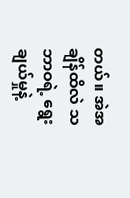တယ်။ အဲအချိန်ထိလဲ သဘာဝရဲ့ ရွေးချယ်မှုနဲ့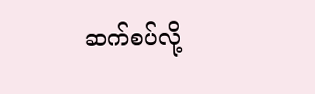ဆက်စပ်လို့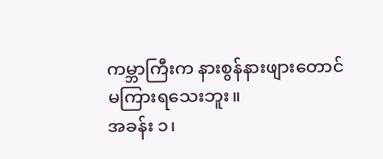ကမ္ဘာကြီးက နားစွန်နားဖျားတောင် မကြားရသေးဘူး။
အခန်း ၁၊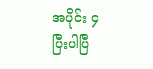အပိုင်း ၄
ပြီးပါပြီ